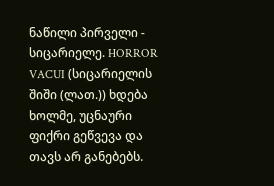ნაწილი პირველი - სიცარიელე. HORROR VACUI (სიცარიელის შიში (ლათ.)) ხდება ხოლმე, უცნაური ფიქრი გეწვევა და თავს არ განებებს.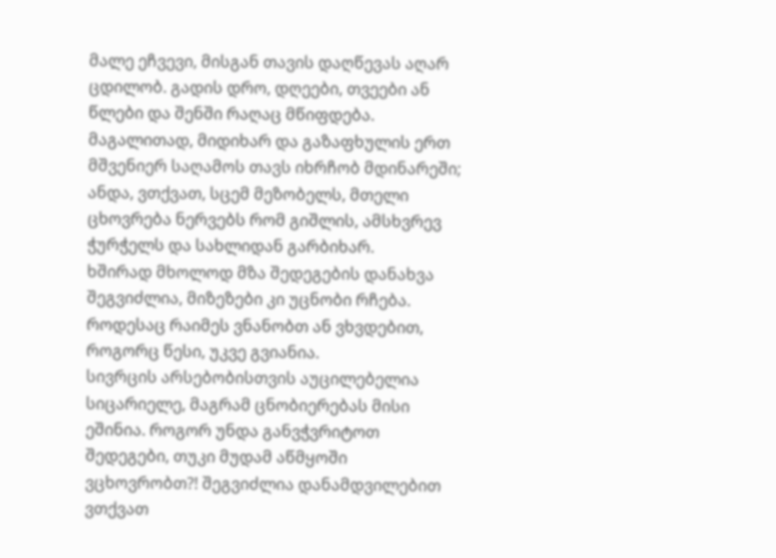მალე ეჩვევი, მისგან თავის დაღწევას აღარ ცდილობ. გადის დრო, დღეები, თვეები ან წლები და შენში რაღაც მწიფდება. მაგალითად, მიდიხარ და გაზაფხულის ერთ მშვენიერ საღამოს თავს იხრჩობ მდინარეში; ანდა, ვთქვათ, სცემ მეზობელს, მთელი ცხოვრება ნერვებს რომ გიშლის, ამსხვრევ ჭურჭელს და სახლიდან გარბიხარ.
ხშირად მხოლოდ მზა შედეგების დანახვა შეგვიძლია, მიზეზები კი უცნობი რჩება. როდესაც რაიმეს ვნანობთ ან ვხვდებით, როგორც წესი, უკვე გვიანია.
სივრცის არსებობისთვის აუცილებელია სიცარიელე, მაგრამ ცნობიერებას მისი ეშინია. როგორ უნდა განვჭვრიტოთ შედეგები, თუკი მუდამ აწმყოში ვცხოვრობთ?! შეგვიძლია დანამდვილებით ვთქვათ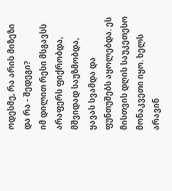ოდესმე, რა არის მიზეზი და რა - შედეგი?
იმ დილით რესი მსგავსს არაფერს ფიქრობდა, მშვიდად საუზმობდა, ყავას სვამდა და ფუნთუშებს აყოლებდა. ეს მისთვის დღის საუკეთესო მონაკვეთი იყო. ხელს არავინ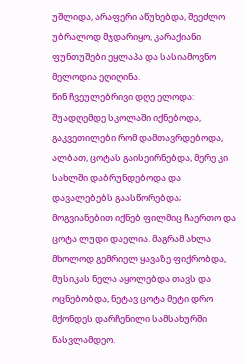უშლიდა, არაფერი აწუხებდა, შეეძლო უბრალოდ მჯდარიყო, კარაქიანი ფუნთუშები ეყლაპა და სასიამოვნო მელოდია ეღიღინა.
წინ ჩვეულებრივი დღე ელოდა: შუადღემდე სკოლაში იქნებოდა, გაკვეთილები რომ დამთავრდებოდა, ალბათ, ცოტას გაისეირნებდა, მერე კი სახლში დაბრუნდებოდა და დავალებებს გაასწორებდა; მოგვიანებით იქნებ ფილმიც ჩაერთო და ცოტა ლუდი დაელია. მაგრამ ახლა მხოლოდ გემრიელ ყავაზე ფიქრობდა, მუსიკას ნელა აყოლებდა თავს და ოცნებობდა, ნეტავ ცოტა მეტი დრო მქონდეს დარჩენილი სამსახურში წასვლამდეო.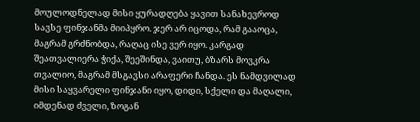მოულოდნელად მისი ყურადღება ყავით სანახევროდ სავსე ფინჯანმა მიიპყრო. ჯერ არ იცოდა, რამ გააოცა, მაგრამ გრძნობდა, რაღაც ისე ვერ იყო. კარგად შეათვალიერა ჭიქა, შეეშინდა, ვაითუ, ბზარს მოვკრა თვალიო, მაგრამ მსგავსი არაფერი ჩანდა. ეს ნამდვილად მისი საყვარელი ფინჯანი იყო, დიდი, სქელი და მაღალი, იმდენად ძველი, ზოგან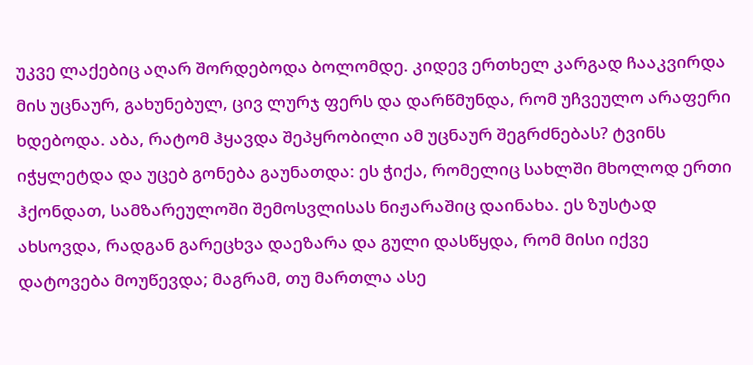უკვე ლაქებიც აღარ შორდებოდა ბოლომდე. კიდევ ერთხელ კარგად ჩააკვირდა მის უცნაურ, გახუნებულ, ცივ ლურჯ ფერს და დარწმუნდა, რომ უჩვეულო არაფერი ხდებოდა. აბა, რატომ ჰყავდა შეპყრობილი ამ უცნაურ შეგრძნებას? ტვინს იჭყლეტდა და უცებ გონება გაუნათდა: ეს ჭიქა, რომელიც სახლში მხოლოდ ერთი ჰქონდათ, სამზარეულოში შემოსვლისას ნიჟარაშიც დაინახა. ეს ზუსტად ახსოვდა, რადგან გარეცხვა დაეზარა და გული დასწყდა, რომ მისი იქვე დატოვება მოუწევდა; მაგრამ, თუ მართლა ასე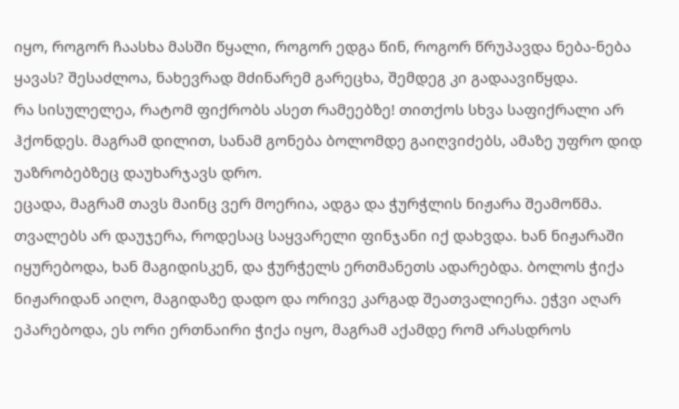იყო, როგორ ჩაასხა მასში წყალი, როგორ ედგა წინ, როგორ წრუპავდა ნება-ნება ყავას? შესაძლოა, ნახევრად მძინარემ გარეცხა, შემდეგ კი გადაავიწყდა.
რა სისულელეა, რატომ ფიქრობს ასეთ რამეებზე! თითქოს სხვა საფიქრალი არ ჰქონდეს. მაგრამ დილით, სანამ გონება ბოლომდე გაიღვიძებს, ამაზე უფრო დიდ უაზრობებზეც დაუხარჯავს დრო.
ეცადა, მაგრამ თავს მაინც ვერ მოერია, ადგა და ჭურჭლის ნიჟარა შეამოწმა. თვალებს არ დაუჯერა, როდესაც საყვარელი ფინჯანი იქ დახვდა. ხან ნიჟარაში იყურებოდა, ხან მაგიდისკენ, და ჭურჭელს ერთმანეთს ადარებდა. ბოლოს ჭიქა ნიჟარიდან აიღო, მაგიდაზე დადო და ორივე კარგად შეათვალიერა. ეჭვი აღარ ეპარებოდა, ეს ორი ერთნაირი ჭიქა იყო, მაგრამ აქამდე რომ არასდროს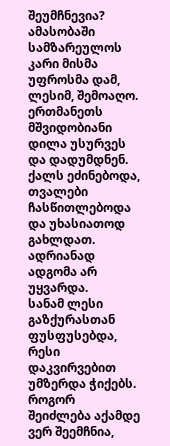შეუმჩნევია?
ამასობაში სამზარეულოს კარი მისმა უფროსმა დამ, ლესიმ, შემოაღო. ერთმანეთს მშვიდობიანი დილა უსურვეს და დადუმდნენ. ქალს ეძინებოდა, თვალები ჩასწითლებოდა და უხასიათოდ გახლდათ. ადრიანად ადგომა არ უყვარდა.
სანამ ლესი გაზქურასთან ფუსფუსებდა, რესი დაკვირვებით უმზერდა ჭიქებს. როგორ შეიძლება აქამდე ვერ შეემჩნია,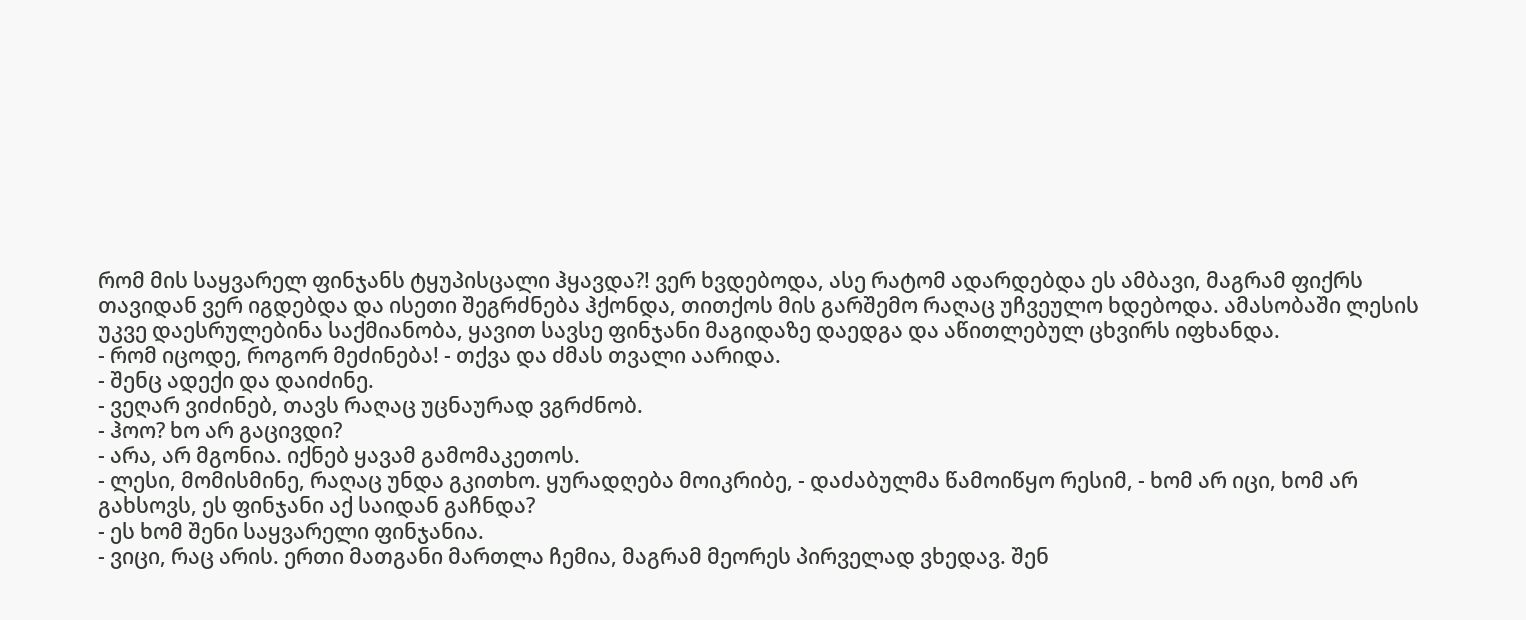რომ მის საყვარელ ფინჯანს ტყუპისცალი ჰყავდა?! ვერ ხვდებოდა, ასე რატომ ადარდებდა ეს ამბავი, მაგრამ ფიქრს თავიდან ვერ იგდებდა და ისეთი შეგრძნება ჰქონდა, თითქოს მის გარშემო რაღაც უჩვეულო ხდებოდა. ამასობაში ლესის უკვე დაესრულებინა საქმიანობა, ყავით სავსე ფინჯანი მაგიდაზე დაედგა და აწითლებულ ცხვირს იფხანდა.
- რომ იცოდე, როგორ მეძინება! - თქვა და ძმას თვალი აარიდა.
- შენც ადექი და დაიძინე.
- ვეღარ ვიძინებ, თავს რაღაც უცნაურად ვგრძნობ.
- ჰოო? ხო არ გაცივდი?
- არა, არ მგონია. იქნებ ყავამ გამომაკეთოს.
- ლესი, მომისმინე, რაღაც უნდა გკითხო. ყურადღება მოიკრიბე, - დაძაბულმა წამოიწყო რესიმ, - ხომ არ იცი, ხომ არ გახსოვს, ეს ფინჯანი აქ საიდან გაჩნდა?
- ეს ხომ შენი საყვარელი ფინჯანია.
- ვიცი, რაც არის. ერთი მათგანი მართლა ჩემია, მაგრამ მეორეს პირველად ვხედავ. შენ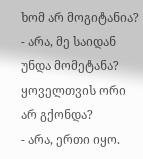ხომ არ მოგიტანია?
- არა, მე საიდან უნდა მომეტანა? ყოველთვის ორი არ გქონდა?
- არა, ერთი იყო.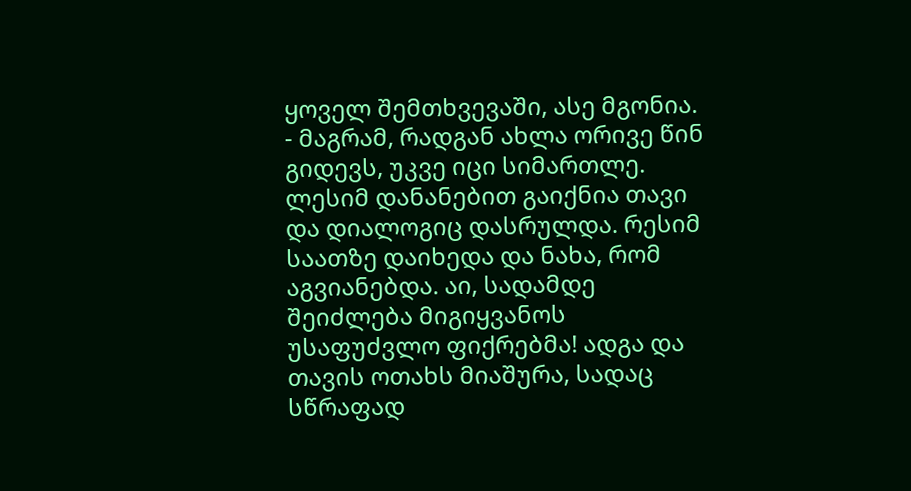ყოველ შემთხვევაში, ასე მგონია.
- მაგრამ, რადგან ახლა ორივე წინ გიდევს, უკვე იცი სიმართლე.
ლესიმ დანანებით გაიქნია თავი და დიალოგიც დასრულდა. რესიმ საათზე დაიხედა და ნახა, რომ აგვიანებდა. აი, სადამდე შეიძლება მიგიყვანოს უსაფუძვლო ფიქრებმა! ადგა და თავის ოთახს მიაშურა, სადაც სწრაფად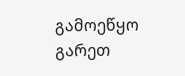გამოეწყო გარეთ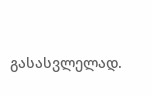გასასვლელად.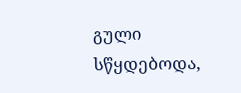გული სწყდებოდა,